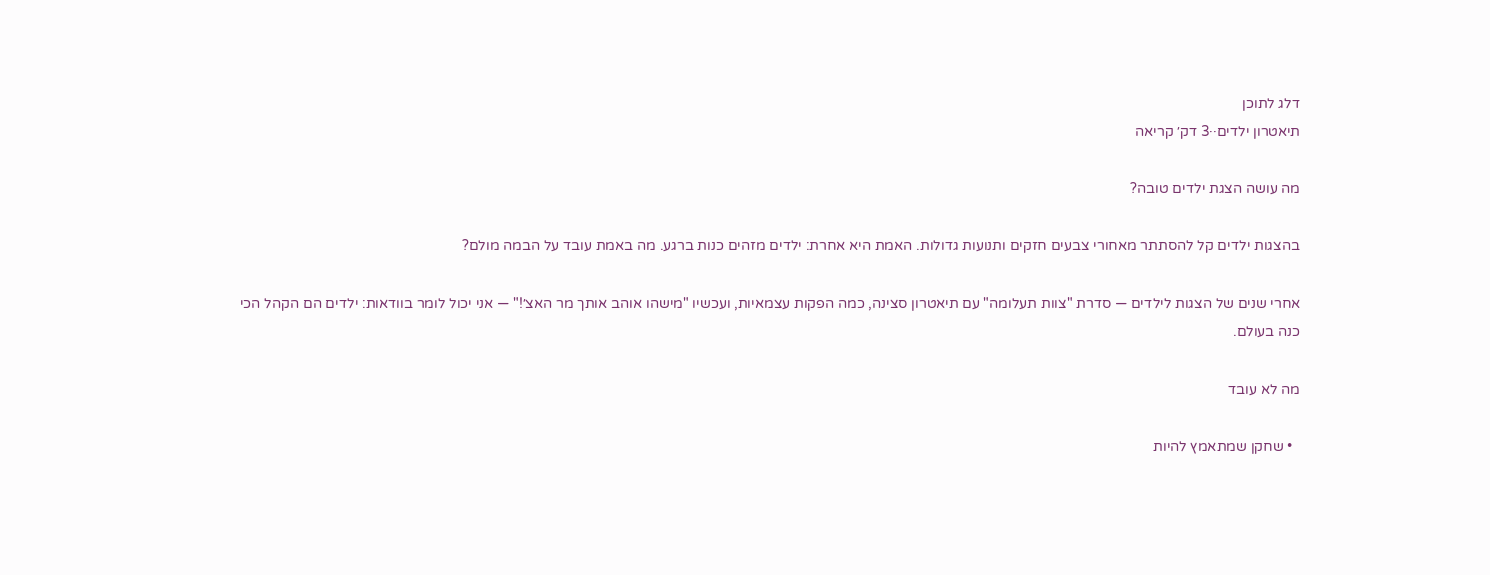דלג לתוכן
תיאטרון ילדים··3 דק׳ קריאה

מה עושה הצגת ילדים טובה?

בהצגות ילדים קל להסתתר מאחורי צבעים חזקים ותנועות גדולות. האמת היא אחרת: ילדים מזהים כנות ברגע. מה באמת עובד על הבמה מולם?

אחרי שנים של הצגות לילדים — סדרת "צוות תעלומה" עם תיאטרון סצינה, כמה הפקות עצמאיות, ועכשיו "מישהו אוהב אותך מר האצ׳!" — אני יכול לומר בוודאות: ילדים הם הקהל הכי כנה בעולם.

מה לא עובד

  • שחקן שמתאמץ להיות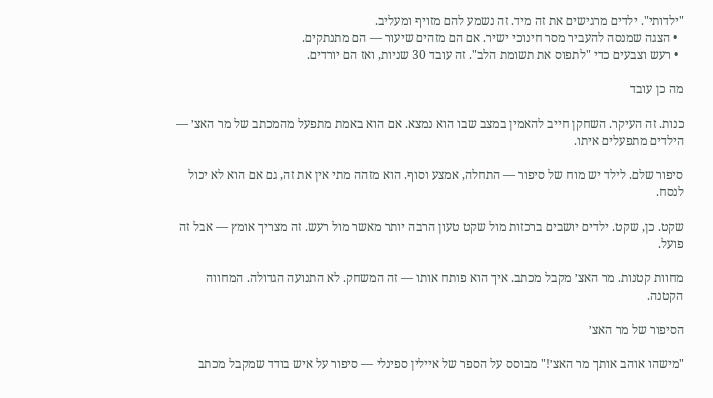"ילדותי". ילדים מרגישים את זה מיד. זה נשמע להם מזויף ומעליב.
  • הצגה שמנסה להעביר מסר חינוכי ישיר. אם הם מזהים שיעור — הם מתנתקים.
  • רעש וצבעים כדי "לתפוס את תשומת הלב". זה עובד 30 שניות, ואז הם יורדים.

מה כן עובד

כנות. זה העיקר. השחקן חייב להאמין במצב שבו הוא נמצא. אם הוא באמת מתפעל מהמכתב של מר האצ׳ — הילדים מתפעלים איתו.

סיפור שלם. לילד יש מוח של סיפור — התחלה, אמצע וסוף. הוא מזהה מתי אין את זה, גם אם הוא לא יכול לנסח.

שקט. כן, שקט. ילדים יושבים ברכזות מול שקט טעון הרבה יותר מאשר מול רעש. זה מצריך אומץ — אבל זה פועל.

מחוות קטנות. מר האצ׳ מקבל מכתב. איך הוא פותח אותו — זה המשחק. לא התנועה הגדולה. המחווה הקטנה.

הסיפור של מר האצ׳

"מישהו אוהב אותך מר האצ׳!" מבוסס על הספר של איילין ספינלי — סיפור על איש בודד שמקבל מכתב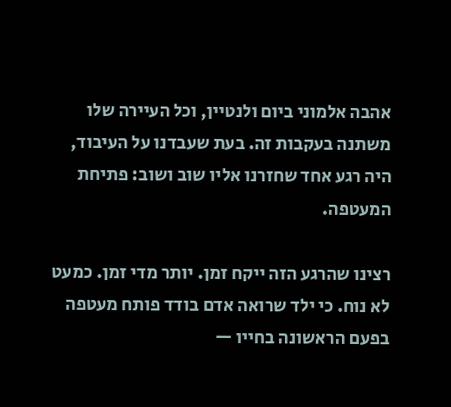אהבה אלמוני ביום ולנטיין, וכל העיירה שלו משתנה בעקבות זה. בעת שעבדנו על העיבוד, היה רגע אחד שחזרנו אליו שוב ושוב: פתיחת המעטפה.

רצינו שהרגע הזה ייקח זמן. יותר מדי זמן. כמעט לא נוח. כי ילד שרואה אדם בודד פותח מעטפה בפעם הראשונה בחייו —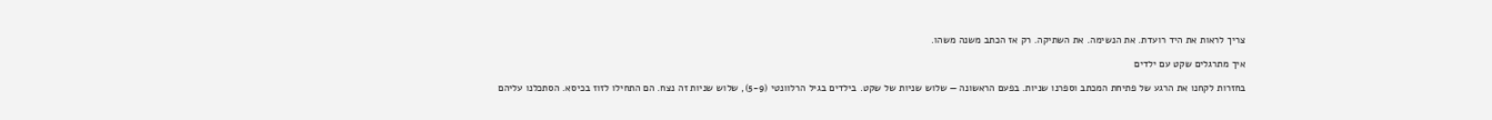צריך לראות את היד רועדת. את הנשימה. את השתיקה. רק אז הכתב משנה משהו.

איך מתרגלים שקט עם ילדים

בחזרות לקחנו את הרגע של פתיחת המכתב וספרנו שניות. בפעם הראשונה — שלוש שניות של שקט. בילדים בגיל הרלוונטי (5-9), שלוש שניות זה נצח. הם התחילו לזוז בכיסא. הסתכלנו עליהם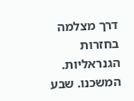דרך מצלמה בחזרות הגנראליות. המשכנו. שבע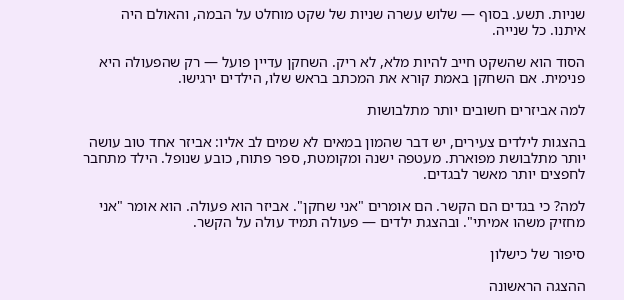שניות. תשע. בסוף — שלוש עשרה שניות של שקט מוחלט על הבמה, והאולם היה איתנו. כל שנייה.

הסוד הוא שהשקט חייב להיות מלא, לא ריק. השחקן עדיין פועל — רק שהפעולה היא פנימית. אם השחקן באמת קורא את המכתב בראש שלו, הילדים ירגישו.

למה אביזרים חשובים יותר מתלבושות

בהצגות לילדים צעירים, יש דבר שהמון במאים לא שמים לב אליו: אביזר אחד טוב עושה יותר מתלבושת מפוארת. מעטפה ישנה ומקומטת, ספר פתוח, כובע שנופל. הילד מתחבר לחפצים יותר מאשר לבגדים.

למה? כי בגדים הם הקשר. הם אומרים "אני שחקן". אביזר הוא פעולה. הוא אומר "אני מחזיק משהו אמיתי". ובהצגת ילדים — פעולה תמיד עולה על הקשר.

סיפור של כישלון

ההצגה הראשונה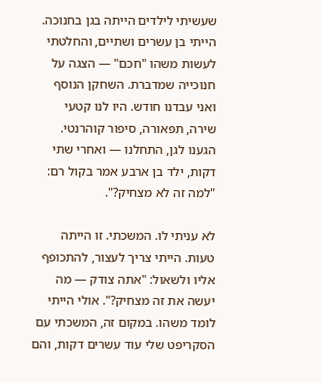שעשיתי לילדים הייתה בגן בחנוכה. הייתי בן עשרים ושתיים, והחלטתי לעשות משהו "חכם" — הצגה על חנוכייה שמדברת. השחקן הנוסף ואני עבדנו חודש. היו לנו קטעי שירה, תפאורה, סיפור קוהרנטי. הגענו לגן, התחלנו — ואחרי שתי דקות, ילד בן ארבע אמר בקול רם: "למה זה לא מצחיק?".

לא עניתי לו. המשכתי. זו הייתה טעות. הייתי צריך לעצור, להתכופף אליו ולשאול: "אתה צודק — מה יעשה את זה מצחיק?". אולי הייתי לומד משהו. במקום זה, המשכתי עם הסקריפט שלי עוד עשרים דקות, והם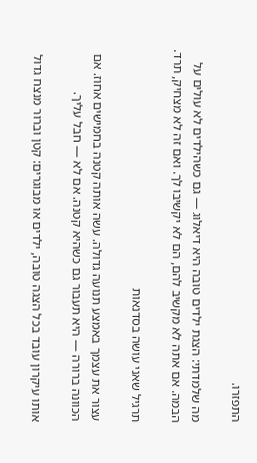התפזרו.

מה שלמדתי: הצגת ילדים טובה היא דיאלוג — גם כשהילדים לא עולים על הבמה. אם אתה לא מקשיב להם, הם לא יקשיבו לך. ואם זה לא מצחיק, תרד.

תרגיל שאני עושה בסדנאות

עצור את עצמך באמצע תנועה גדולה. עשה אותה קטנה בחמישים אחוז. אם הכוונה ברורה — היא תעבור גם כשהיא קטנה. אם לא — חבל עליך.

אותו עיקרון עובד בכל הצגה טובה, ילדים או מבוגרים: קטן וברור מנצח גדול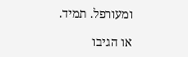ומעורפל. תמיד.

או הגיבו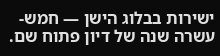ישירות בבלוג הישן — חמש-עשרה שנה של דיון פתוח שם.